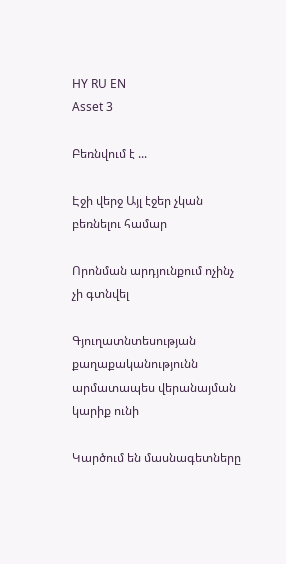HY RU EN
Asset 3

Բեռնվում է ...

Էջի վերջ Այլ էջեր չկան բեռնելու համար

Որոնման արդյունքում ոչինչ չի գտնվել

Գյուղատնտեսության քաղաքականությունն արմատապես վերանայման կարիք ունի

Կարծում են մասնագետները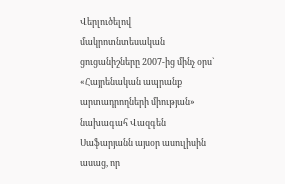Վերլուծելով մակրոտնտեսական ցուցանիշները 2007-ից մինչ օրս` «Հայրենական ապրանք արտադրողների միության» նախագահ Վազգեն Սաֆարյանն այսօր ասուլիսին ասաց, որ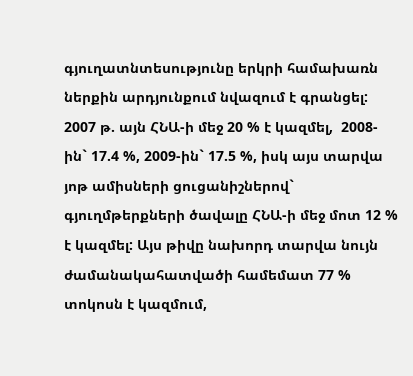գյուղատնտեսությունը երկրի համախառն ներքին արդյունքում նվազում է գրանցել: 2007 թ. այն ՀՆԱ-ի մեջ 20 % է կազմել,  2008-ին` 17.4 %, 2009-ին` 17.5 %, իսկ այս տարվա յոթ ամիսների ցուցանիշներով` գյուղմթերքների ծավալը ՀՆԱ-ի մեջ մոտ 12 % է կազմել: Այս թիվը նախորդ տարվա նույն ժամանակահատվածի համեմատ 77 % տոկոսն է կազմում,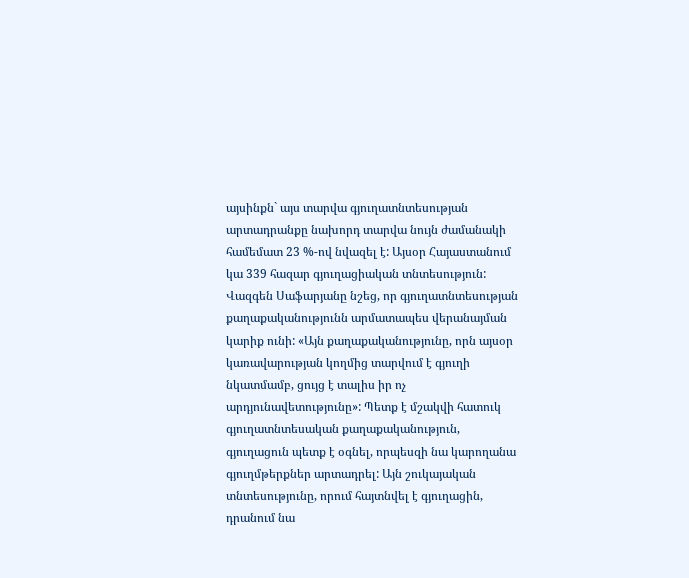այսինքն` այս տարվա գյուղատնտեսության արտադրանքը նախորդ տարվա նույն ժամանակի համեմատ 23 %-ով նվազել է: Այսօր Հայաստանում կա 339 հազար գյուղացիական տնտեսություն: Վազգեն Սաֆարյանը նշեց, որ գյուղատնտեսության քաղաքականությունն արմատապես վերանայման կարիք ունի: «Այն քաղաքականությունը, որն այսօր կառավարության կողմից տարվում է գյուղի նկատմամբ, ցույց է տալիս իր ոչ արդյունավետությունը»: Պետք է մշակվի հատուկ գյուղատնտեսական քաղաքականություն, գյուղացուն պետք է օգնել, որպեսզի նա կարողանա գյուղմթերքներ արտադրել: Այն շուկայական տնտեսությունը, որում հայտնվել է գյուղացին, դրանում նա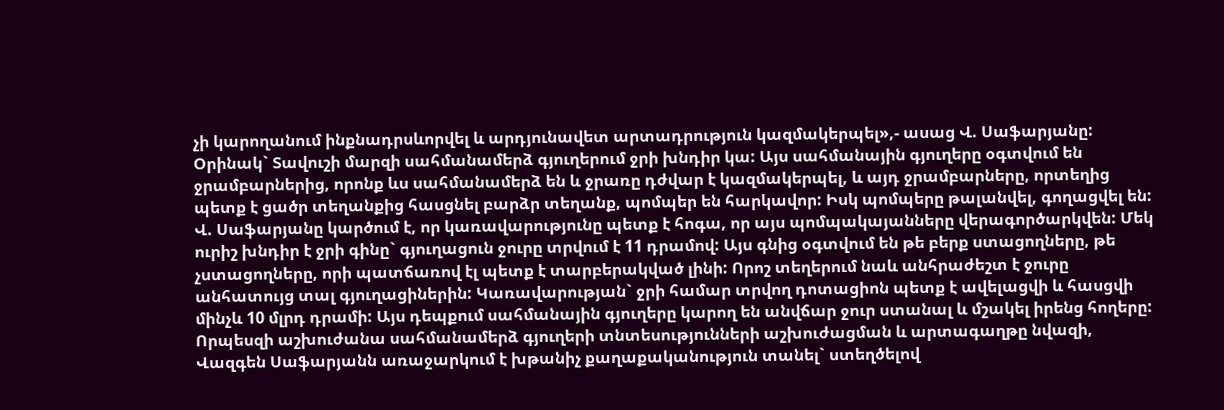չի կարողանում ինքնադրսևորվել և արդյունավետ արտադրություն կազմակերպել»,- ասաց Վ. Սաֆարյանը: Օրինակ` Տավուշի մարզի սահմանամերձ գյուղերում ջրի խնդիր կա: Այս սահմանային գյուղերը օգտվում են ջրամբարներից, որոնք ևս սահմանամերձ են և ջրառը դժվար է կազմակերպել, և այդ ջրամբարները, որտեղից պետք է ցածր տեղանքից հասցնել բարձր տեղանք, պոմպեր են հարկավոր: Իսկ պոմպերը թալանվել, գողացվել են: Վ. Սաֆարյանը կարծում է, որ կառավարությունը պետք է հոգա, որ այս պոմպակայանները վերագործարկվեն: Մեկ ուրիշ խնդիր է ջրի գինը` գյուղացուն ջուրը տրվում է 11 դրամով: Այս գնից օգտվում են թե բերք ստացողները, թե չստացողները, որի պատճառով էլ պետք է տարբերակված լինի: Որոշ տեղերում նաև անհրաժեշտ է ջուրը անհատույց տալ գյուղացիներին: Կառավարության` ջրի համար տրվող դոտացիոն պետք է ավելացվի և հասցվի մինչև 10 մլրդ դրամի: Այս դեպքում սահմանային գյուղերը կարող են անվճար ջուր ստանալ և մշակել իրենց հողերը: Որպեսզի աշխուժանա սահմանամերձ գյուղերի տնտեսությունների աշխուժացման և արտագաղթը նվազի, Վազգեն Սաֆարյանն առաջարկում է խթանիչ քաղաքականություն տանել` ստեղծելով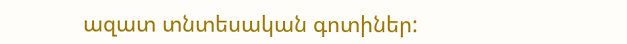ազատ տնտեսական գոտիներ: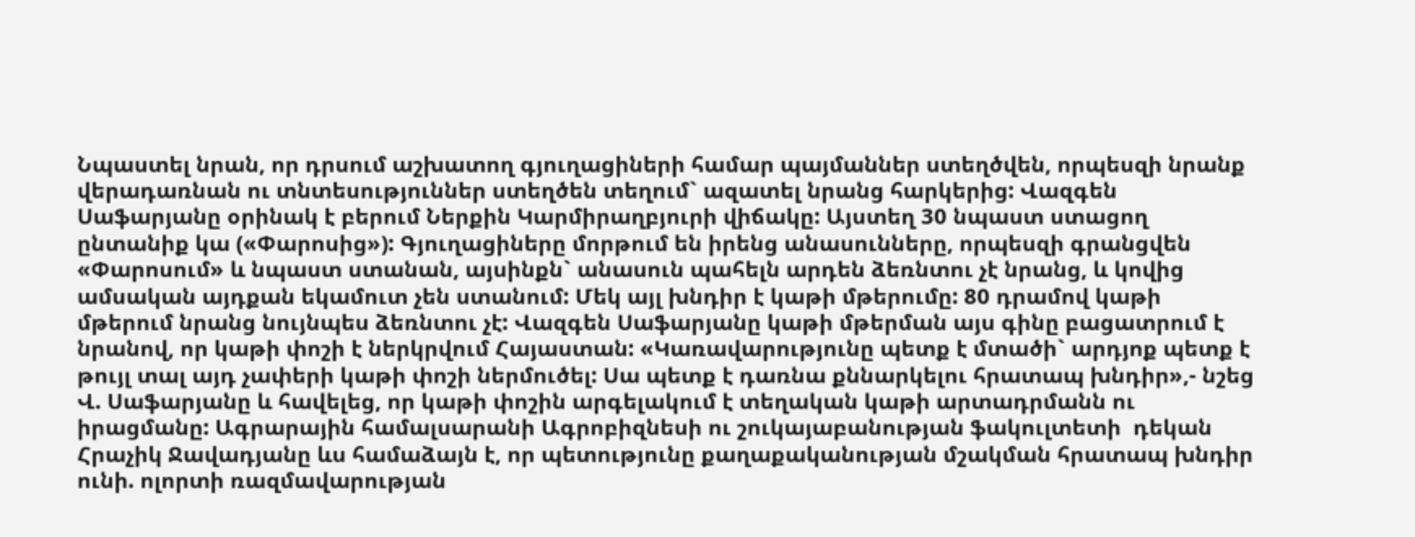Նպաստել նրան, որ դրսում աշխատող գյուղացիների համար պայմաններ ստեղծվեն, որպեսզի նրանք վերադառնան ու տնտեսություններ ստեղծեն տեղում` ազատել նրանց հարկերից: Վազգեն Սաֆարյանը օրինակ է բերում Ներքին Կարմիրաղբյուրի վիճակը: Այստեղ 30 նպաստ ստացող ընտանիք կա («Փարոսից»): Գյուղացիները մորթում են իրենց անասունները, որպեսզի գրանցվեն «Փարոսում» և նպաստ ստանան, այսինքն` անասուն պահելն արդեն ձեռնտու չէ նրանց, և կովից ամսական այդքան եկամուտ չեն ստանում: Մեկ այլ խնդիր է կաթի մթերումը: 80 դրամով կաթի մթերում նրանց նույնպես ձեռնտու չէ: Վազգեն Սաֆարյանը կաթի մթերման այս գինը բացատրում է նրանով, որ կաթի փոշի է ներկրվում Հայաստան: «Կառավարությունը պետք է մտածի` արդյոք պետք է թույլ տալ այդ չափերի կաթի փոշի ներմուծել: Սա պետք է դառնա քննարկելու հրատապ խնդիր»,- նշեց Վ. Սաֆարյանը և հավելեց, որ կաթի փոշին արգելակում է տեղական կաթի արտադրմանն ու իրացմանը: Ագրարային համալսարանի Ագրոբիզնեսի ու շուկայաբանության ֆակուլտետի  դեկան Հրաչիկ Ջավադյանը ևս համաձայն է, որ պետությունը քաղաքականության մշակման հրատապ խնդիր ունի. ոլորտի ռազմավարության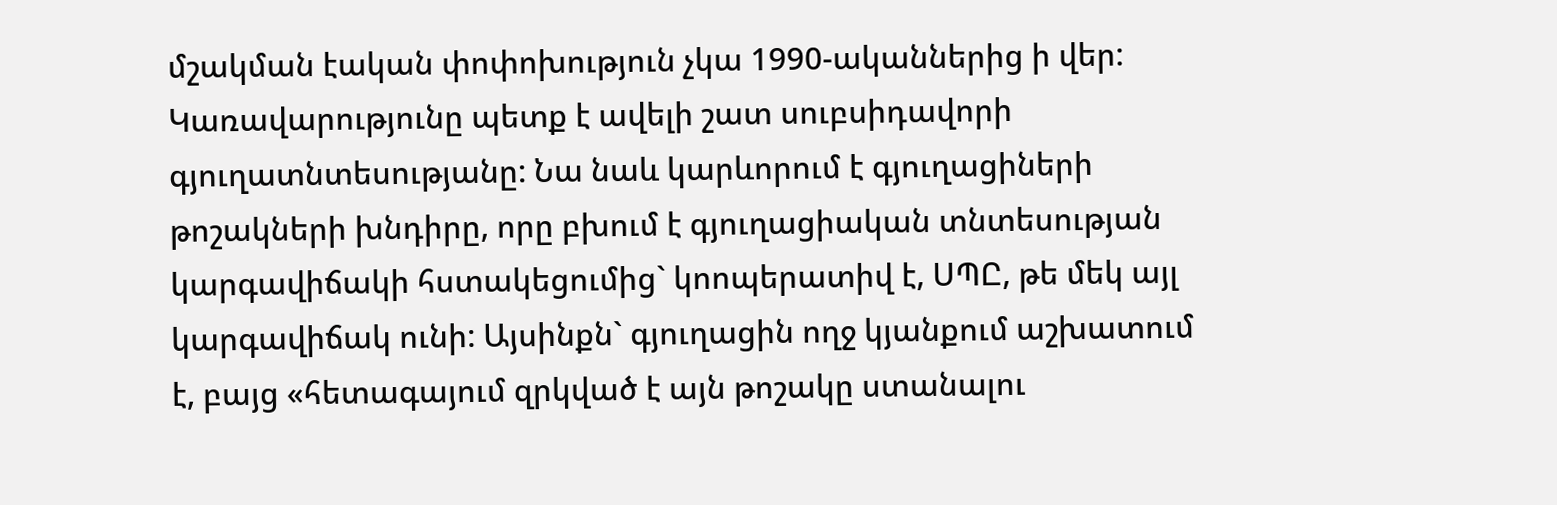մշակման էական փոփոխություն չկա 1990-ականներից ի վեր: Կառավարությունը պետք է ավելի շատ սուբսիդավորի գյուղատնտեսությանը: Նա նաև կարևորում է գյուղացիների թոշակների խնդիրը, որը բխում է գյուղացիական տնտեսության կարգավիճակի հստակեցումից` կոոպերատիվ է, ՍՊԸ, թե մեկ այլ կարգավիճակ ունի: Այսինքն` գյուղացին ողջ կյանքում աշխատում է, բայց «հետագայում զրկված է այն թոշակը ստանալու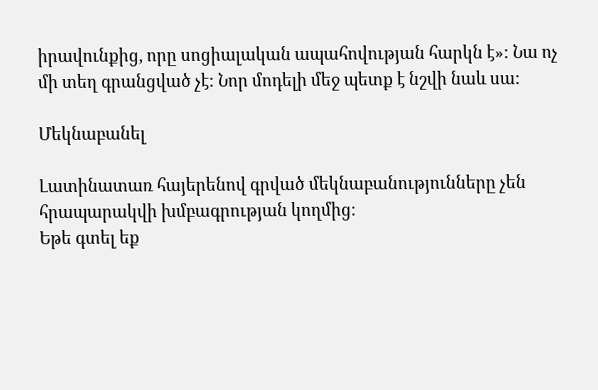իրավունքից, որը սոցիալական ապահովության հարկն է»: Նա ոչ մի տեղ գրանցված չէ: Նոր մոդելի մեջ պետք է նշվի նաև սա:

Մեկնաբանել

Լատինատառ հայերենով գրված մեկնաբանությունները չեն հրապարակվի խմբագրության կողմից։
Եթե գտել եք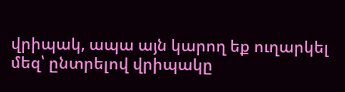վրիպակ, ապա այն կարող եք ուղարկել մեզ՝ ընտրելով վրիպակը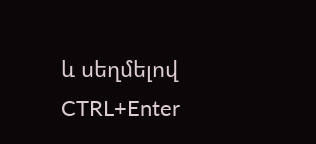և սեղմելով CTRL+Enter